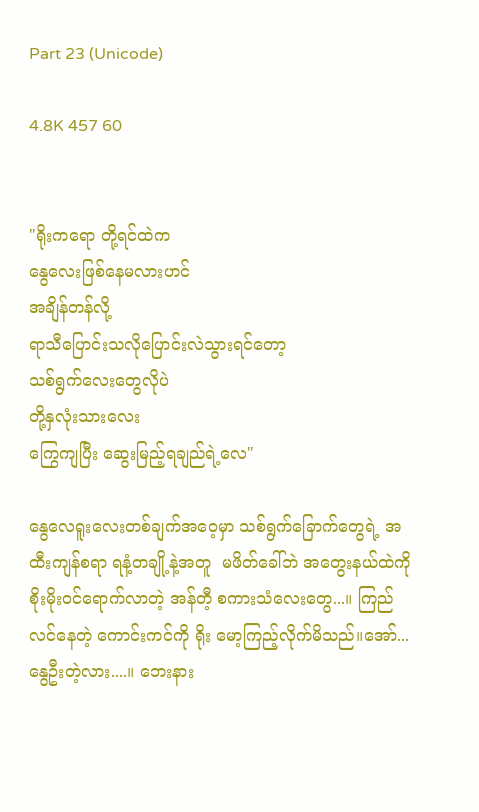Part 23 (Unicode)

4.8K 457 60


"ရိုးကရော တို့ရင်ထဲက
နွေလေးဖြစ်နေမလားဟင်
အချိန်တန်လို့
ရာသီပြောင်းသလိုပြောင်းလဲသွားရင်တော့
သစ်ရွက်လေးတွေလိုပဲ
တို့နှလုံးသားလေး
ကြွေကျပြီး ဆွေးမြည့်ရချည်ရဲ့လေ"

နွေလေရူးလေးတစ်ချက်အဝေ့မှာ သစ်ရွက်ခြောက်တွေရဲ့ အထီးကျန်စရာ ရနံ့တချို့နဲ့အတူ  မဖိတ်ခေါ်ဘဲ အတွေးနယ်ထဲကို စိုးမိုးဝင်ရောက်လာတဲ့ အန်တီ့ စကားသံလေးတွေ...။ ကြည်လင်နေတဲ့ ကောင်းကင်ကို ရိုး မော့ကြည့်လိုက်မိသည်။အော်...နွေဦးတဲ့လား....။ ဘေးနား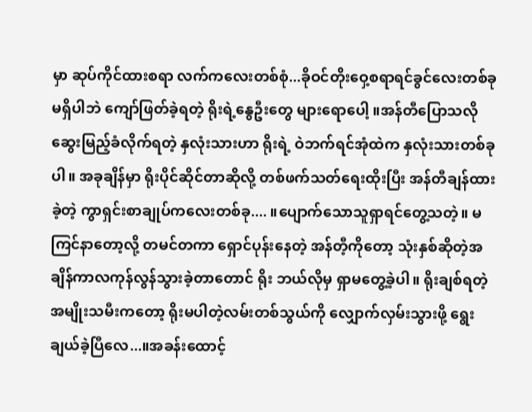မှာ ဆုပ်ကိုင်ထားစရာ လက်ကလေးတစ်စုံ...ခိုဝင်တိုးဝှေ့စရာရင်ခွင်လေးတစ်ခုမရှိပါဘဲ ကျော်ဖြတ်ခဲ့ရတဲ့ ရိုးရဲ့နွေဦးတွေ များရောပေါ့ ။အန်တီပြောသလို ဆွေးမြည့်ခံလိုက်ရတဲ့ နှလုံးသားဟာ ရိုးရဲ့ ဝဲဘက်ရင်အုံထဲက နှလုံးသားတစ်ခုပါ။ အခုချိန်မှာ ရိုးပိုင်ဆိုင်တာဆိုလို့ တစ်ဖက်သတ်ရေးထိုးပြီး အန်တီချန်ထားခဲ့တဲ့ ကွာရှင်းစာချုပ်ကလေးတစ်ခု.... ။ပျောက်သောသူရှာရင်တွေ့သတဲ့။ မကြင်နာတော့လို့ တမင်တကာ ရှောင်ပုန်းနေတဲ့ အန်တီ့ကိုတော့ သုံးနှစ်ဆိုတဲ့အချိန်ကာလကုန်လွန်သွားခဲ့တာတောင် ရိုး ဘယ်လိုမှ ရှာမတွေ့ခဲ့ပါ။ ရိုးချစ်ရတဲ့အမျိုးသမီးကတော့ ရိုးမပါတဲ့လမ်းတစ်သွယ်ကို လျှောက်လှမ်းသွားဖို့ ရွေးချယ်ခဲ့ပြီလေ...။အခန်းထောင့်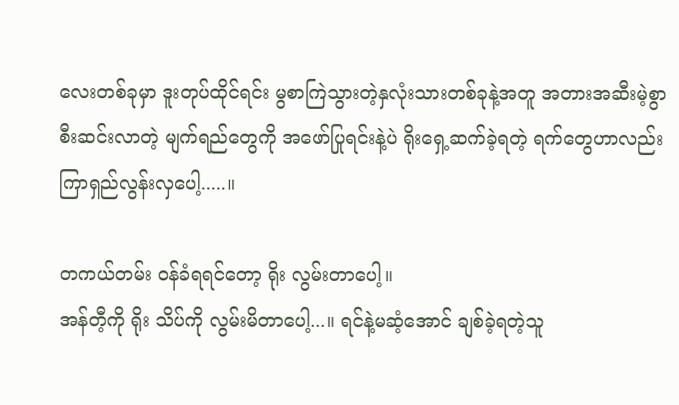လေးတစ်ခုမှာ ဒူးတုပ်ထိုင်ရင်း မွစာကြဲသွားတဲ့နှလုံးသားတစ်ခုနဲ့အတူ အတားအဆီးမဲ့စွာ စီးဆင်းလာတဲ့ မျက်ရည်တွေကို အဖော်ပြုရင်းနဲ့ပဲ ရိုးရှေ့ဆက်ခဲ့ရတဲ့ ရက်တွေဟာလည်း ကြာရှည်လွန်းလှပေါ့.....။

တကယ်တမ်း ဝန်ခံရရင်တော့ ရိုး လွမ်းတာပေါ့။
အန်တီ့ကို ရိုး သိပ်ကို လွမ်းမိတာပေါ့...။ ရင်နဲ့မဆံ့အောင် ချစ်ခဲ့ရတဲ့သူ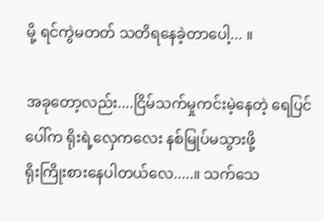မို့ ရင်ကွဲမတတ် သတိရနေခဲ့တာပေါ့... ။

အခုတော့လည်း....ငြိမ်သက်မှုကင်းမဲ့နေတဲ့ ရေပြင်ပေါ်က ရိုးရဲ့လှေကလေး နစ်မြုပ်မသွားဖို့
ရိုးကြိုးစားနေပါတယ်လေ.....။ သက်သေ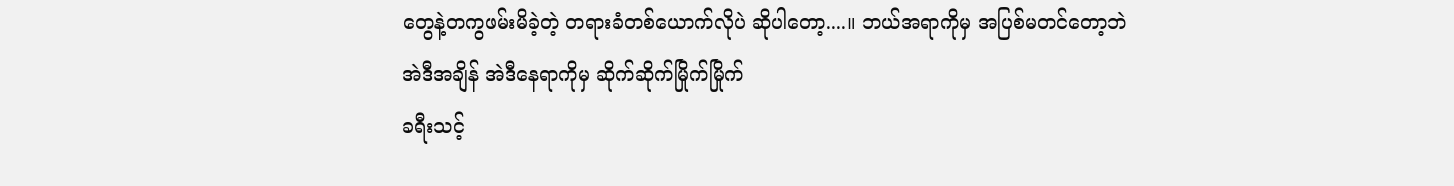တွေနဲ့တကွဖမ်းမိခဲ့တဲ့ တရားခံတစ်ယောက်လိုပဲ ဆိုပါတော့....။ ဘယ်အရာကိုမှ အပြစ်မတင်တော့ဘဲ
အဲဒီအချိန် အဲဒီနေရာကိုမှ ဆိုက်ဆိုက်မြိုက်မြိုက်
ခရီးသင့်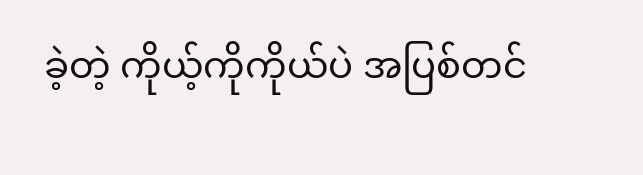ခဲ့တဲ့ ကိုယ့်ကိုကိုယ်ပဲ အပြစ်တင်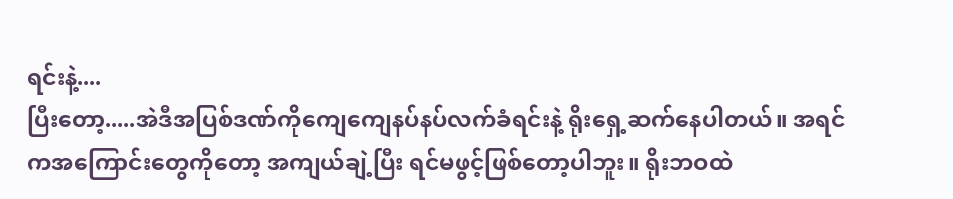ရင်းနဲ့....
ပြီးတော့.....အဲဒီအပြစ်ဒဏ်ကိုကျေကျေနပ်နပ်လက်ခံရင်းနဲ့ ရိုးရှေ့ဆက်နေပါတယ်။ အရင်ကအကြောင်းတွေကိုတော့ အကျယ်ချဲ့ပြီး ရင်မဖွင့်ဖြစ်တော့ပါဘူး။ ရိုးဘဝထဲ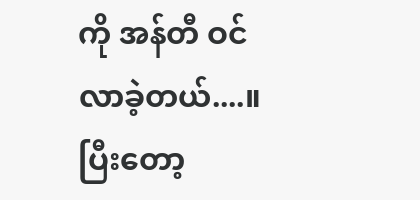ကို အန်တီ ဝင်လာခဲ့တယ်....။ ပြီးတော့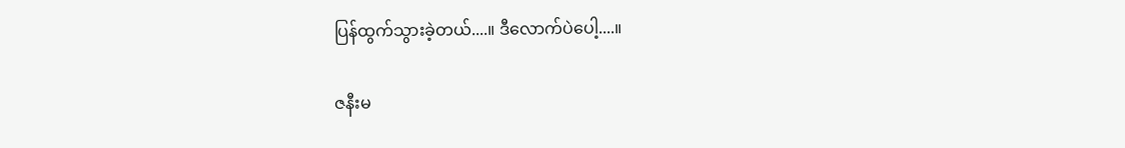ပြန်ထွက်သွားခဲ့တယ်....။ ဒီလောက်ပဲပေါ့....။

ဇနီးမ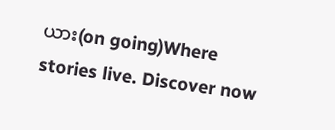ယား(on going)Where stories live. Discover now